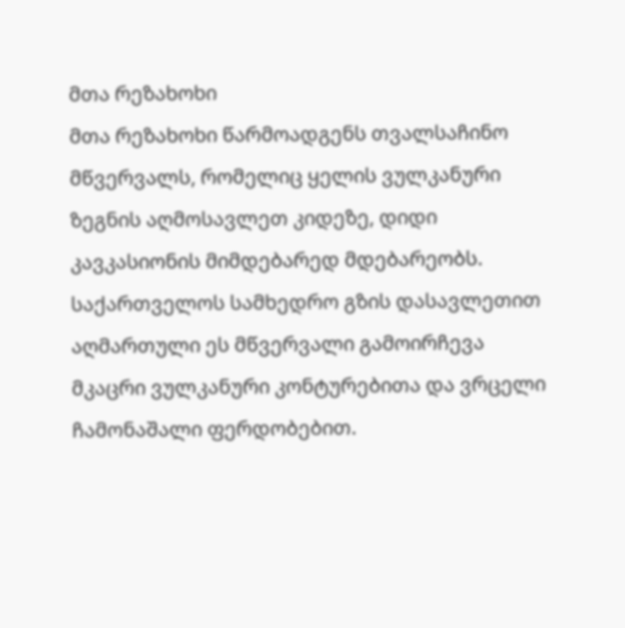მთა რეზახოხი
მთა რეზახოხი წარმოადგენს თვალსაჩინო მწვერვალს, რომელიც ყელის ვულკანური ზეგნის აღმოსავლეთ კიდეზე, დიდი კავკასიონის მიმდებარედ მდებარეობს. საქართველოს სამხედრო გზის დასავლეთით აღმართული ეს მწვერვალი გამოირჩევა მკაცრი ვულკანური კონტურებითა და ვრცელი ჩამონაშალი ფერდობებით.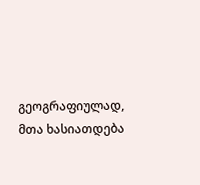გეოგრაფიულად, მთა ხასიათდება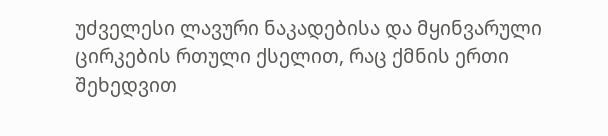უძველესი ლავური ნაკადებისა და მყინვარული ცირკების რთული ქსელით, რაც ქმნის ერთი შეხედვით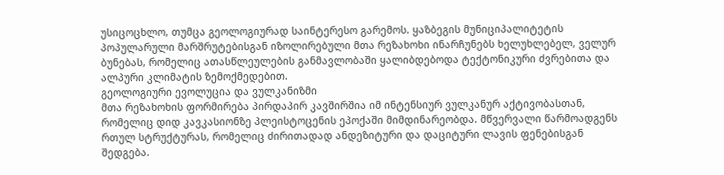უსიცოცხლო, თუმცა გეოლოგიურად საინტერესო გარემოს. ყაზბეგის მუნიციპალიტეტის პოპულარული მარშრუტებისგან იზოლირებული მთა რეზახოხი ინარჩუნებს ხელუხლებელ, ველურ ბუნებას, რომელიც ათასწლეულების განმავლობაში ყალიბდებოდა ტექტონიკური ძვრებითა და ალპური კლიმატის ზემოქმედებით.
გეოლოგიური ევოლუცია და ვულკანიზმი
მთა რეზახოხის ფორმირება პირდაპირ კავშირშია იმ ინტენსიურ ვულკანურ აქტივობასთან, რომელიც დიდ კავკასიონზე პლეისტოცენის ეპოქაში მიმდინარეობდა. მწვერვალი წარმოადგენს რთულ სტრუქტურას, რომელიც ძირითადად ანდეზიტური და დაციტური ლავის ფენებისგან შედგება.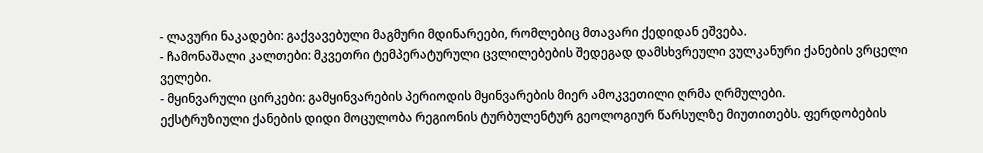- ლავური ნაკადები: გაქვავებული მაგმური მდინარეები, რომლებიც მთავარი ქედიდან ეშვება.
- ჩამონაშალი კალთები: მკვეთრი ტემპერატურული ცვლილებების შედეგად დამსხვრეული ვულკანური ქანების ვრცელი ველები.
- მყინვარული ცირკები: გამყინვარების პერიოდის მყინვარების მიერ ამოკვეთილი ღრმა ღრმულები.
ექსტრუზიული ქანების დიდი მოცულობა რეგიონის ტურბულენტურ გეოლოგიურ წარსულზე მიუთითებს. ფერდობების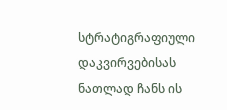სტრატიგრაფიული დაკვირვებისას ნათლად ჩანს ის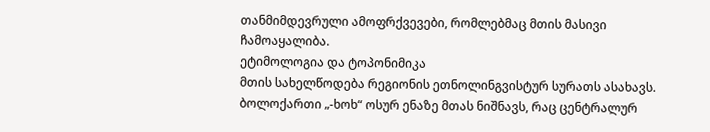თანმიმდევრული ამოფრქვევები, რომლებმაც მთის მასივი ჩამოაყალიბა.
ეტიმოლოგია და ტოპონიმიკა
მთის სახელწოდება რეგიონის ეთნოლინგვისტურ სურათს ასახავს. ბოლოქართი „-ხოხ“ ოსურ ენაზე მთას ნიშნავს, რაც ცენტრალურ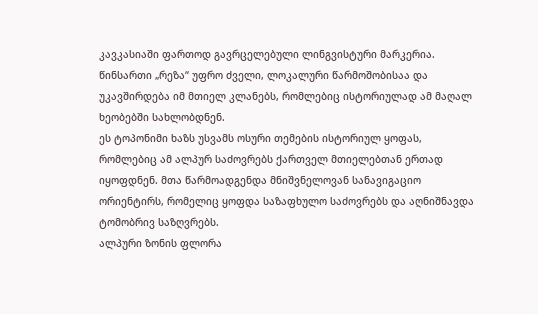კავკასიაში ფართოდ გავრცელებული ლინგვისტური მარკერია. წინსართი „რეზა“ უფრო ძველი, ლოკალური წარმოშობისაა და უკავშირდება იმ მთიელ კლანებს, რომლებიც ისტორიულად ამ მაღალ ხეობებში სახლობდნენ.
ეს ტოპონიმი ხაზს უსვამს ოსური თემების ისტორიულ ყოფას, რომლებიც ამ ალპურ საძოვრებს ქართველ მთიელებთან ერთად იყოფდნენ. მთა წარმოადგენდა მნიშვნელოვან სანავიგაციო ორიენტირს, რომელიც ყოფდა საზაფხულო საძოვრებს და აღნიშნავდა ტომობრივ საზღვრებს.
ალპური ზონის ფლორა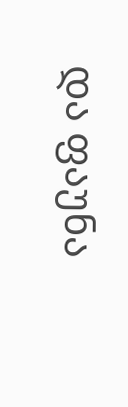და ფაუნა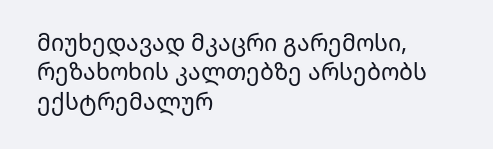მიუხედავად მკაცრი გარემოსი, რეზახოხის კალთებზე არსებობს ექსტრემალურ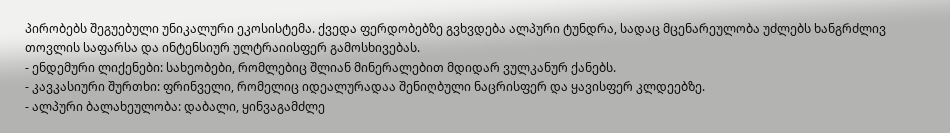პირობებს შეგუებული უნიკალური ეკოსისტემა. ქვედა ფერდობებზე გვხვდება ალპური ტუნდრა, სადაც მცენარეულობა უძლებს ხანგრძლივ თოვლის საფარსა და ინტენსიურ ულტრაიისფერ გამოსხივებას.
- ენდემური ლიქენები: სახეობები, რომლებიც შლიან მინერალებით მდიდარ ვულკანურ ქანებს.
- კავკასიური შურთხი: ფრინველი, რომელიც იდეალურადაა შენიღბული ნაცრისფერ და ყავისფერ კლდეებზე.
- ალპური ბალახეულობა: დაბალი, ყინვაგამძლე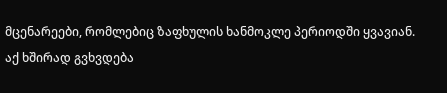მცენარეები, რომლებიც ზაფხულის ხანმოკლე პერიოდში ყვავიან.
აქ ხშირად გვხვდება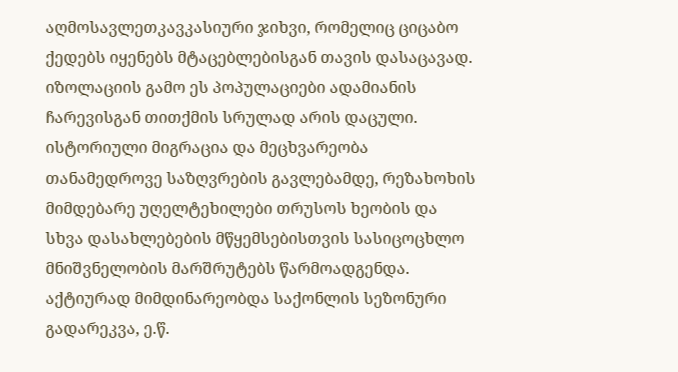აღმოსავლეთკავკასიური ჯიხვი, რომელიც ციცაბო ქედებს იყენებს მტაცებლებისგან თავის დასაცავად. იზოლაციის გამო ეს პოპულაციები ადამიანის ჩარევისგან თითქმის სრულად არის დაცული.
ისტორიული მიგრაცია და მეცხვარეობა
თანამედროვე საზღვრების გავლებამდე, რეზახოხის მიმდებარე უღელტეხილები თრუსოს ხეობის და სხვა დასახლებების მწყემსებისთვის სასიცოცხლო მნიშვნელობის მარშრუტებს წარმოადგენდა. აქტიურად მიმდინარეობდა საქონლის სეზონური გადარეკვა, ე.წ.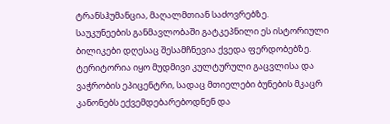ტრანსჰუმანცია, მაღალმთიან საძოვრებზე.
საუკუნეების განმავლობაში გატკეპნილი ეს ისტორიული ბილიკები დღესაც შესამჩნევია ქვედა ფერდობებზე. ტერიტორია იყო მუდმივი კულტურული გაცვლისა და ვაჭრობის ეპიცენტრი, სადაც მთიელები ბუნების მკაცრ კანონებს ექვემდებარებოდნენ და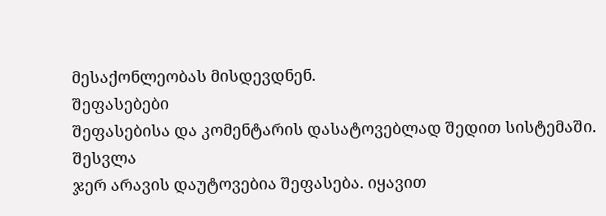მესაქონლეობას მისდევდნენ.
შეფასებები
შეფასებისა და კომენტარის დასატოვებლად შედით სისტემაში. შესვლა
ჯერ არავის დაუტოვებია შეფასება. იყავით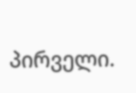პირველი.